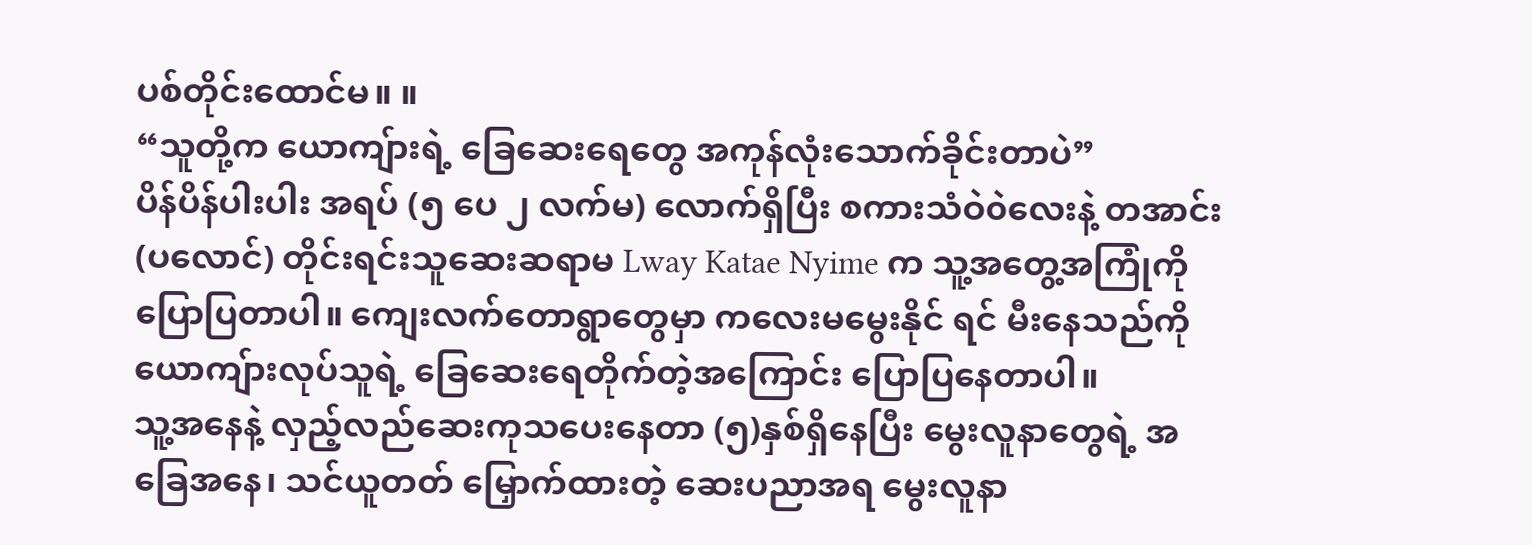ပစ်တိုင်းထောင်မ။ ။
“သူတို့က ယောကျ်ားရဲ့ ခြေဆေးရေတွေ အကုန်လုံးသောက်ခိုင်းတာပဲ”
ပိန်ပိန်ပါးပါး အရပ် (၅ ပေ ၂ လက်မ) လောက်ရှိပြီး စကားသံဝဲ၀ဲလေးနဲ့ တအာင်း(ပလောင်) တိုင်းရင်းသူဆေးဆရာမ Lway Katae Nyime က သူ့အတွေ့အကြုံကို ပြောပြတာပါ။ ကျေးလက်တောရွာတွေမှာ ကလေးမမွေးနိုင် ရင် မီးနေသည်ကို ယောကျ်ားလုပ်သူရဲ့ ခြေဆေးရေတိုက်တဲ့အကြောင်း ပြောပြနေတာပါ။
သူ့အနေနဲ့ လှည့်လည်ဆေးကုသပေးနေတာ (၅)နှစ်ရှိနေပြီး မွေးလူနာတွေရဲ့ အခြေအနေ၊ သင်ယူတတ် မြှောက်ထားတဲ့ ဆေးပညာအရ မွေးလူနာ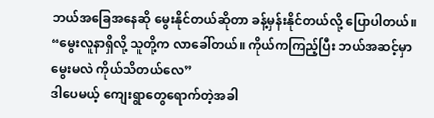ဘယ်အခြေအနေဆို မွေးနိုင်တယ်ဆိုတာ ခန့်မှန်းနိုင်တယ်လို့ ပြောပါတယ်။
“မွေးလူနာရှိလို့ သူတို့က လာခေါ်တယ်။ ကိုယ်ကကြည့်ပြီး ဘယ်အဆင့်မှာ မွေးမလဲ ကိုယ်သိတယ်လေ”
ဒါပေမယ့် ကျေးရွာတွေရောက်တဲ့အခါ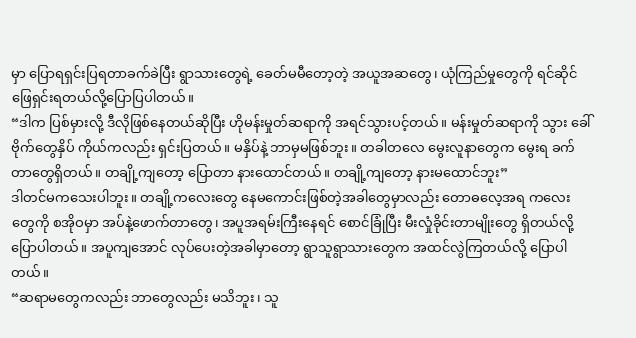မှာ ပြောရရှင်းပြရတာခက်ခဲပြီး ရွာသားတွေရဲ့ ခေတ်မမီတော့တဲ့ အယူအဆတွေ၊ ယုံကြည်မှုတွေကို ရင်ဆိုင်ဖြေရှင်းရတယ်လို့ပြောပြပါတယ်။
“ဒါက ပြစ်မှားလို့ ဒီလိုဖြစ်နေတယ်ဆိုပြီး ဟိုမန်းမှုတ်ဆရာကို အရင်သွားပင့်တယ်။ မန်းမှုတ်ဆရာကို သွား ခေါ် ဗိုက်တွေနှိပ် ကိုယ်ကလည်း ရှင်းပြတယ်။ မနှိပ်နဲ့ ဘာမှမဖြစ်ဘူး။ တခါတလေ မွေးလူနာတွေက မွေးရ ခက်တာတွေရှိတယ်။ တချို့ကျတော့ ပြောတာ နားထောင်တယ်။ တချို့ကျတော့ နားမထောင်ဘူး”
ဒါတင်မကသေးပါဘူး။ တချို့ကလေးတွေ နေမကောင်းဖြစ်တဲ့အခါတွေမှာလည်း တောဓလေ့အရ ကလေး တွေကို စအိုဝမှာ အပ်နဲ့ဖောက်တာတွေ၊ အပူအရမ်းကြီးနေရင် စောင်ခြုံပြီး မီးလှုံခိုင်းတာမျိုးတွေ ရှိတယ်လို့ ပြောပါတယ်။ အပူကျအောင် လုပ်ပေးတဲ့အခါမှာတော့ ရွာသူရွာသားတွေက အထင်လွဲကြတယ်လို့ ပြောပါ တယ်။
“ဆရာမတွေကလည်း ဘာတွေလည်း မသိဘူး၊ သူ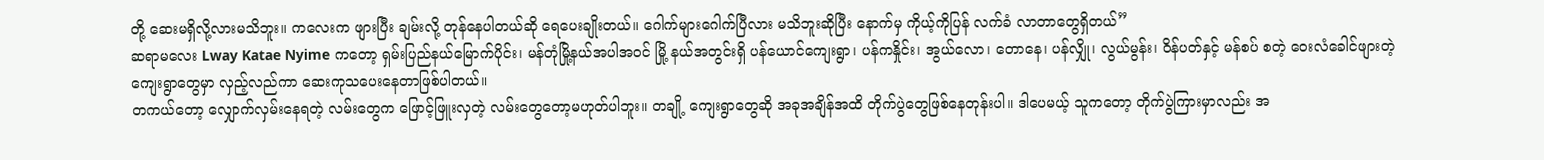တို့ ဆေးမရှိလို့လားမသိဘူး။ ကလေးက ဖျားပြီး ချမ်းလို့ တုန်နေပါတယ်ဆို ရေပေးချိုးတယ်။ ဂေါက်များဂေါက်ပြီလား မသိဘူးဆိုပြီး နောက်မှ ကိုယ့်ကိုပြန် လက်ခံ လာတာတွေရှိတယ်”
ဆရာမလေး Lway Katae Nyime ကတော့ ရှမ်းပြည်နယ်မြောက်ပိုင်း၊ မန်တုံမြို့နယ်အပါအဝင် မြို့ နယ်အတွင်းရှိ ပန်ယောင်ကျေးရွာ၊ ပန်ကနှိုင်း၊ အွယ်လော၊ တောနေ၊ ပန်လျှို၊ လွယ်မွန်း၊ ဝိန်ပတ်နှင့် မန်စပ် စတဲ့ ဝေးလံခေါင်ဖျားတဲ့ ကျေးရွာတွေမှာ လှည့်လည်ကာ ဆေးကုသပေးနေတာဖြစ်ပါတယ်။
တကယ်တော့ လျှောက်လှမ်းနေရတဲ့ လမ်းတွေက ဖြောင့်ဖြူးလှတဲ့ လမ်းတွေတော့မဟုတ်ပါဘူး။ တချို့ ကျေးရွာတွေဆို အခုအချိန်အထိ တိုက်ပွဲတွေဖြစ်နေတုန်းပါ။ ဒါပေမယ့် သူကတော့ တိုက်ပွဲကြားမှာလည်း အ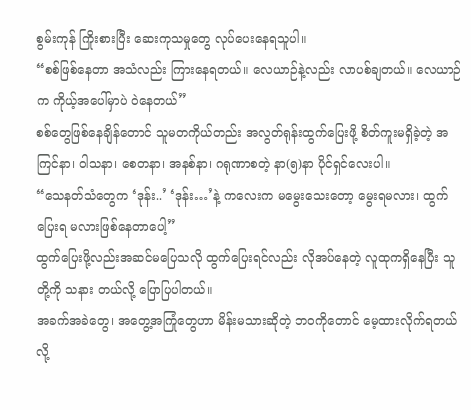စွမ်းကုန် ကြိုးစားပြီး ဆေးကုသမှုတွေ လုပ်ပေးနေရသူပါ။
“စစ်ဖြစ်နေတာ အသံလည်း ကြားနေရတယ်။ လေယာဉ်နဲ့လည်း လာပစ်ချတယ်။ လေယာဉ်က ကိုယ့်အပေါ်မှာပဲ ဝဲနေတယ်”
စစ်တွေဖြစ်နေချိန်တောင် သူမတကိုယ်တည်း အလွတ်ရုန်းထွက်ပြေးဖို့ စိတ်ကူးမရှိခဲ့တဲ့ အကြင်နာ၊ ဝါသနာ၊ စေတနာ၊ အနစ်နာ၊ ဂရုဏာစတဲ့ နာ(၅)နာ ပိုင်ရှင်လေးပါ။
“သေနတ်သံတွေက ‘ဒုန်း..’ ‘ဒုန်း…’နဲ့ ကလေးက မမွေးသေးတော့ မွေးရမလား၊ ထွက်ပြေးရ မလားဖြစ်နေတာပေါ့”
ထွက်ပြေးဖို့လည်းအဆင်မပြေသလို ထွက်ပြေးရင်လည်း လိုအပ်နေတဲ့ လူထုကရှိနေပြီး သူတို့ကို သနား တယ်လို့ ပြောပြပါတယ်။
အခက်အခဲတွေ၊ အတွေ့အကြုံတွေဟာ မိန်းမသားဆိုတဲ့ ဘဝကိုတောင် မေ့ထားလိုက်ရတယ်လို့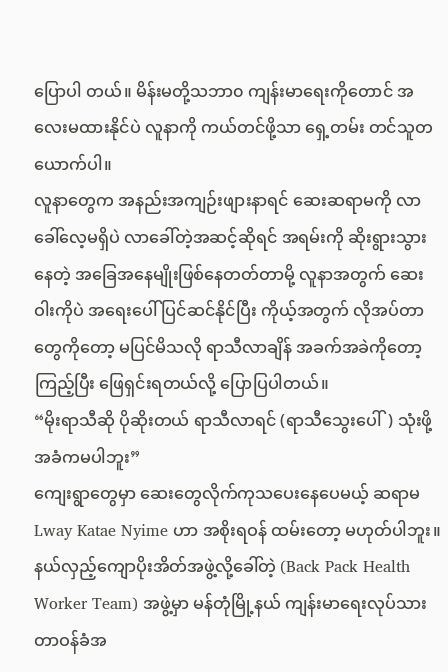ပြောပါ တယ်။ မိန်းမတို့သဘာ၀ ကျန်းမာရေးကိုတောင် အလေးမထားနိုင်ပဲ လူနာကို ကယ်တင်ဖို့သာ ရှေ့တမ်း တင်သူတယောက်ပါ။
လူနာတွေက အနည်းအကျဉ်းဖျားနာရင် ဆေးဆရာမကို လာခေါ်လေ့မရှိပဲ လာခေါ်တဲ့အဆင့်ဆိုရင် အရမ်းကို ဆိုးရွားသွားနေတဲ့ အခြေအနေမျိုးဖြစ်နေတတ်တာမို့ လူနာအတွက် ဆေးဝါးကိုပဲ အရေးပေါ် ပြင်ဆင်နိုင်ပြီး ကိုယ့်အတွက် လိုအပ်တာတွေကိုတော့ မပြင်မိသလို ရာသီလာချိန် အခက်အခဲကိုတော့ ကြည့်ပြီး ဖြေရှင်းရတယ်လို့ ပြောပြပါတယ်။
“မိုးရာသီဆို ပိုဆိုးတယ် ရာသီလာရင် (ရာသီသွေးပေါ်) သုံးဖို့အခံကမပါဘူး”
ကျေးရွာတွေမှာ ဆေးတွေလိုက်ကုသပေးနေပေမယ့် ဆရာမ Lway Katae Nyime ဟာ အစိုးရဝန် ထမ်းတော့ မဟုတ်ပါဘူး။ နယ်လှည့်ကျောပိုးအိတ်အဖွဲ့လို့ခေါ်တဲ့ (Back Pack Health Worker Team) အဖွဲ့မှာ မန်တုံမြို့နယ် ကျန်းမာရေးလုပ်သား တာဝန်ခံအ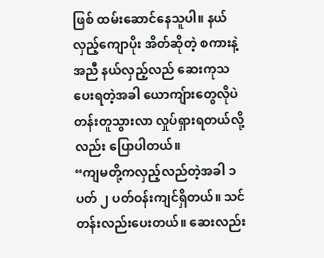ဖြစ် ထမ်းဆောင်နေသူပါ။ နယ်လှည့်ကျောပိုး အိတ်ဆိုတဲ့ စကားနဲ့အညီ နယ်လှည့်လည် ဆေးကုသပေးရတဲ့အခါ ယောကျ်ားတွေလိုပဲ တန်းတူသွားလာ လှုပ်ရှားရတယ်လို့လည်း ပြောပါတယ်။
“ကျမတို့ကလှည့်လည်တဲ့အခါ ၁ ပတ် ၂ ပတ်ဝန်းကျင်ရှိတယ်။ သင်တန်းလည်းပေးတယ်။ ဆေးလည်း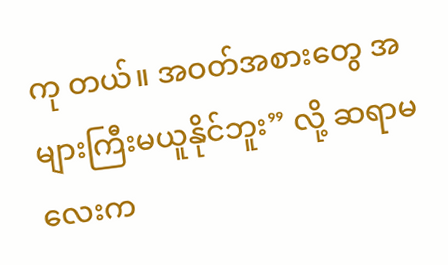ကု တယ်။ အဝတ်အစားတွေ အများကြီးမယူနိုင်ဘူး” လို့ ဆရာမလေးက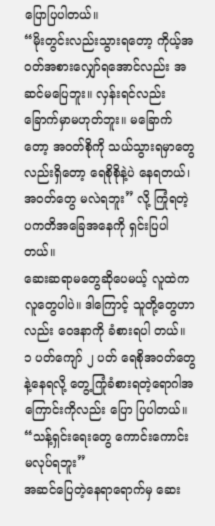ပြောပြပါတယ်။
“မိုးတွင်းလည်းသွားရတော့ ကိုယ့်အဝတ်အစားလျှော်ရအောင်လည်း အဆင်မပြေဘူး။ လှန်းရင်လည်း ခြောက်မှာမဟုတ်ဘူး။ မခြောက်တော့ အဝတ်စိုကို သယ်သွားရမှာတွေလည်းရှိတော့ ရေစိုစိုနဲ့ပဲ နေရတယ်၊ အဝတ်တွေ မလဲရဘူး” လို့ ကြုံရတဲ့ ပကတိအခြေအနေကို ရှင်းပြပါတယ်။
ဆေးဆရာမတွေဆိုပေမယ့် လူထဲကလူတွေပါပဲ။ ဒါကြောင့် သူတို့တွေဟာလည်း ဝေဒနာကို ခံစားရပါ တယ်။ ၁ ပတ်ကျော် ၂ ပတ် ရေစိုအဝတ်တွေနဲ့နေရလို့ တွေ့ကြုံခံစားရတဲ့ရောဂါအကြောင်းကိုလည်း ပြော ပြပါတယ်။
“သန့်ရှင်းရေးတွေ ကောင်းကောင်းမလုပ်ရဘူး”
အဆင်ပြေတဲ့နေရာရောက်မှ ဆေး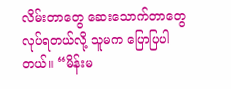လိမ်းတာတွေ ဆေးသောက်တာတွေ လုပ်ရတယ်လို့ သူမက ပြောပြပါ တယ်။ “မိန်းမ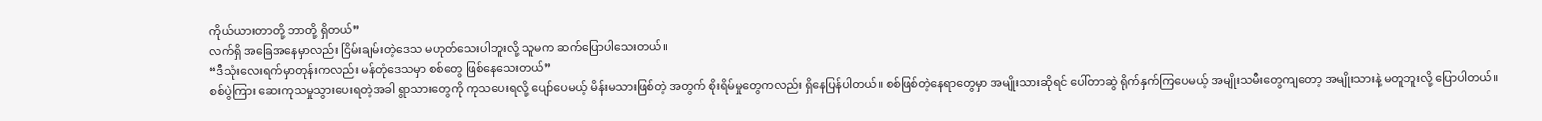ကိုယ်ယားတာတို့ ဘာတို့ ရှိတယ်”
လက်ရှိ အခြေအနေမှာလည်း ငြိမ်းချမ်းတဲ့ဒေသ မဟုတ်သေးပါဘူးလို့ သူမက ဆက်ပြောပါသေးတယ်။
“ဒီသုံးလေးရက်မှာတုန်းကလည်း မန်တုံဒေသမှာ စစ်တွေ ဖြစ်နေသေးတယ်”
စစ်ပွဲကြား ဆေးကုသမှုသွားပေးရတဲ့အခါ ရွာသားတွေကို ကုသပေးရလို့ ပျော်ပေမယ့် မိန်းမသားဖြစ်တဲ့ အတွက် စိုးရိမ်မှုတွေကလည်း ရှိနေပြန်ပါတယ်။ စစ်ဖြစ်တဲ့နေရာတွေမှာ အမျိုးသားဆိုရင် ပေါ်တာဆွဲ ရိုက်နှက်ကြပေမယ့် အမျိုးသမီးတွေကျတော့ အမျိုးသားနဲ့ မတူဘူးလို့ ပြောပါတယ်။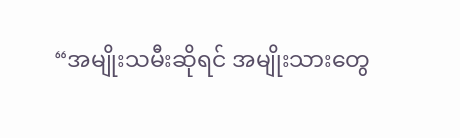“အမျိုးသမီးဆိုရင် အမျိုးသားတွေ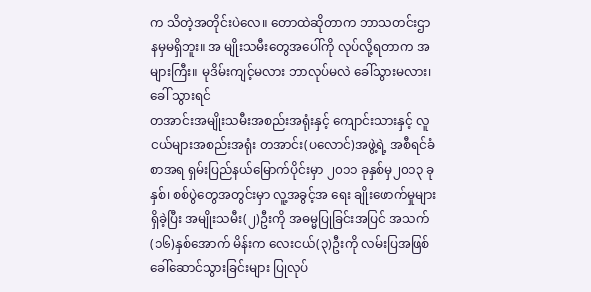က သိတဲ့အတိုင်းပဲလေ။ တောထဲဆိုတာက ဘာသတင်းဌာနမှမရှိဘူး။ အ မျိုးသမီးတွေအပေါ်ကို လုပ်လို့ရတာက အများကြီး။ မုဒိမ်းကျင့်မလား ဘာလုပ်မလဲ ခေါ်သွားမလား၊ ခေါ် သွားရင်
တအာင်းအမျိုးသမီးအစည်းအရုံးနှင့် ကျောင်းသားနှင့် လူငယ်များအစည်းအရုံး တအာင်း(ပလောင်)အဖွဲ့ရဲ့ အစီရင်ခံစာအရ ရှမ်းပြည်နယ်မြောက်ပိုင်းမှာ ၂၀၁၁ ခုနှစ်မှ၂၀၁၃ ခုနှစ်၊ စစ်ပွဲတွေအတွင်းမှာ လူ့အခွင့်အ ရေး ချိုးဖောက်မှုများရှိခဲ့ပြီး အမျိုးသမီး(၂)ဦးကို အဓမ္မပြုခြင်းအပြင် အသက်(၁၆)နှစ်အောက် မိန်းက လေးငယ်(၃)ဦးကို လမ်းပြအဖြစ် ခေါ်ဆောင်သွားခြင်းများ ပြုလုပ်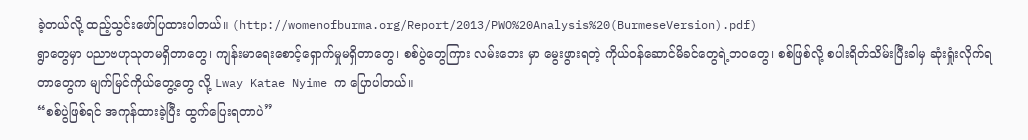ခဲ့တယ်လို့ ထည့်သွင်းဖော်ပြထားပါတယ်။ (http://womenofburma.org/Report/2013/PWO%20Analysis%20(BurmeseVersion).pdf)
ရွာတွေမှာ ပညာဗဟုသုတမရှိတာတွေ၊ ကျန်းမာရေးစောင့်ရှောက်မှုမရှိတာတွေ၊ စစ်ပွဲတွေကြား လမ်းဘေး မှာ မွေးဖွားရတဲ့ ကိုယ်ဝန်ဆောင်မိခင်တွေရဲ့ဘဝတွေ၊ စစ်ဖြစ်လို့ စပါးရိတ်သိမ်းပြီးခါမှ ဆုံးရှုံးလိုက်ရ တာတွေက မျက်မြင်ကိုယ်တွေ့တွေ လို့ Lway Katae Nyime က ပြောပါတယ်။
“စစ်ပွဲဖြစ်ရင် အကုန်ထားခဲ့ပြီး ထွက်ပြေးရတာပဲ”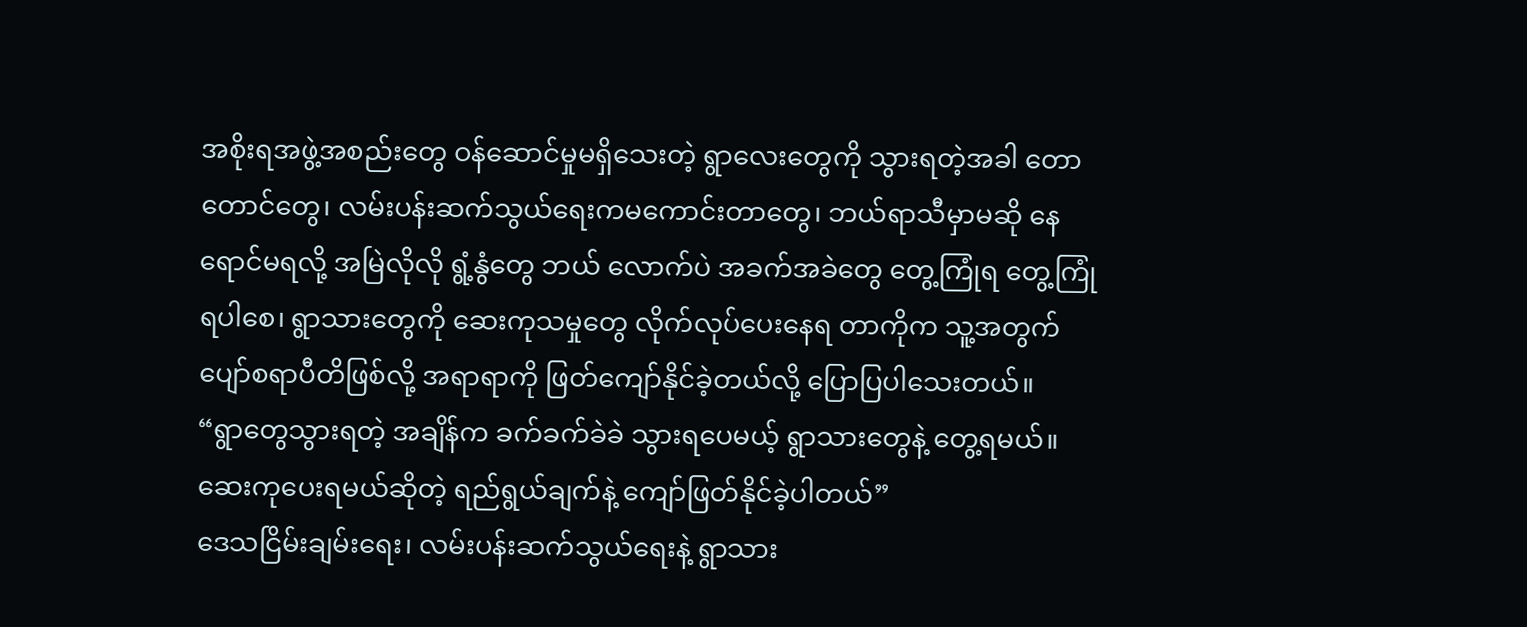အစိုးရအဖွဲ့အစည်းတွေ ဝန်ဆောင်မှုမရှိသေးတဲ့ ရွာလေးတွေကို သွားရတဲ့အခါ တောတောင်တွေ၊ လမ်းပန်းဆက်သွယ်ရေးကမကောင်းတာတွေ၊ ဘယ်ရာသီမှာမဆို နေရောင်မရလို့ အမြဲလိုလို ရွံ့နွံတွေ ဘယ် လောက်ပဲ အခက်အခဲတွေ တွေ့ကြုံရ တွေ့ကြုံရပါစေ၊ ရွာသားတွေကို ဆေးကုသမှုတွေ လိုက်လုပ်ပေးနေရ တာကိုက သူ့အတွက် ပျော်စရာပီတိဖြစ်လို့ အရာရာကို ဖြတ်ကျော်နိုင်ခဲ့တယ်လို့ ပြောပြပါသေးတယ်။
“ရွာတွေသွားရတဲ့ အချိန်က ခက်ခက်ခဲခဲ သွားရပေမယ့် ရွာသားတွေနဲ့ တွေ့ရမယ်။ ဆေးကုပေးရမယ်ဆိုတဲ့ ရည်ရွယ်ချက်နဲ့ ကျော်ဖြတ်နိုင်ခဲ့ပါတယ်”
ဒေသငြိမ်းချမ်းရေး၊ လမ်းပန်းဆက်သွယ်ရေးနဲ့ ရွာသား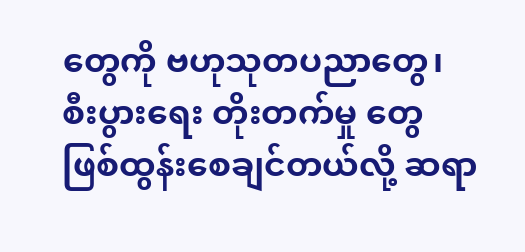တွေကို ဗဟုသုတပညာတွေ၊ စီးပွားရေး တိုးတက်မှု တွေ ဖြစ်ထွန်းစေချင်တယ်လို့ ဆရာ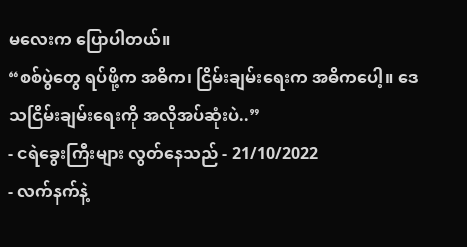မလေးက ပြောပါတယ်။
“စစ်ပွဲတွေ ရပ်ဖို့က အဓိက၊ ငြိမ်းချမ်းရေးက အဓိကပေါ့။ ဒေသငြိမ်းချမ်းရေးကို အလိုအပ်ဆုံးပဲ..”
- ငရဲခွေးကြီးများ လွတ်နေသည် - 21/10/2022
- လက်နက်နဲ့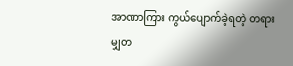အာဏာကြား ကွယ်ပျောက်ခဲ့ရတဲ့ တရားမျှတ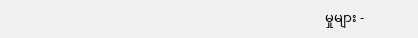မှုများ -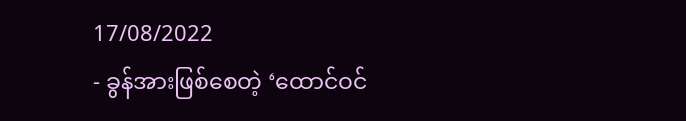17/08/2022
- ခွန်အားဖြစ်စေတဲ့ ‘ထောင်ဝင်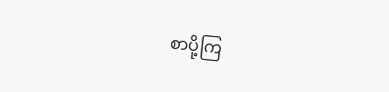စာပို့ကြ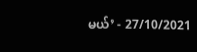မယ်’ - 27/10/2021